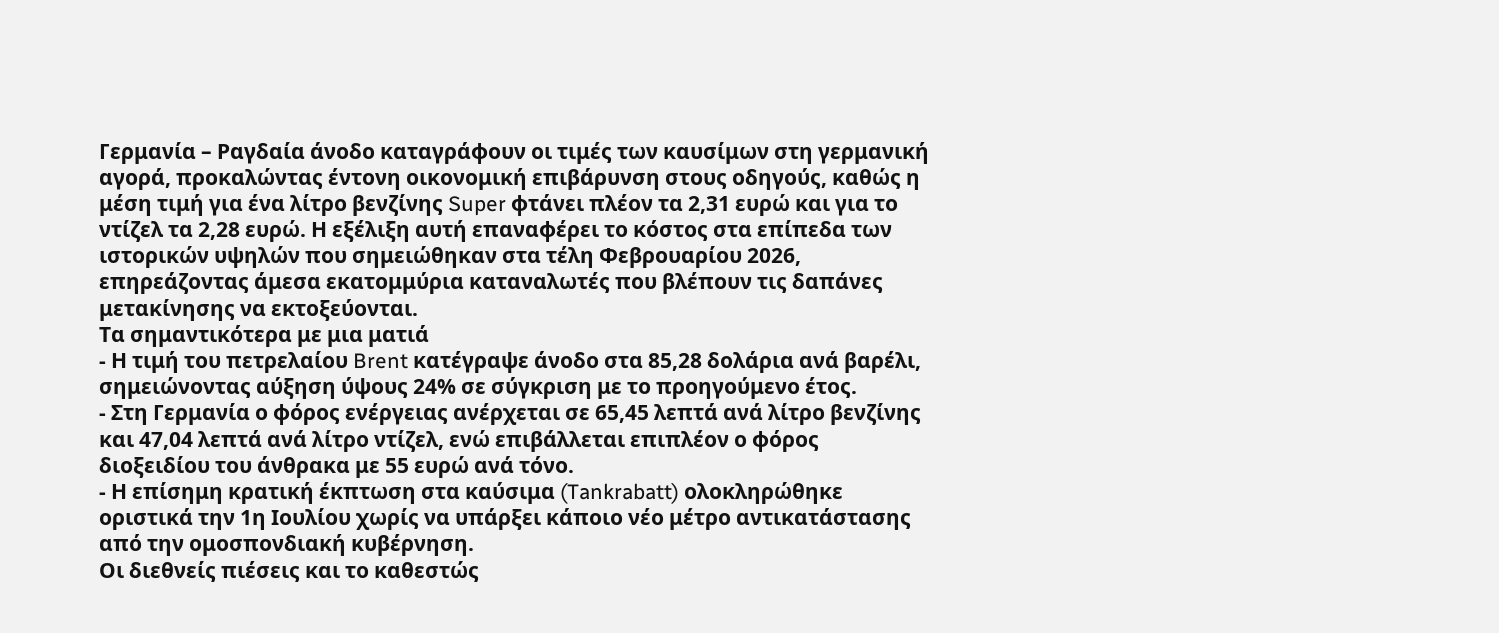Γερμανία – Ραγδαία άνοδο καταγράφουν οι τιμές των καυσίμων στη γερμανική αγορά, προκαλώντας έντονη οικονομική επιβάρυνση στους οδηγούς, καθώς η μέση τιμή για ένα λίτρο βενζίνης Super φτάνει πλέον τα 2,31 ευρώ και για το ντίζελ τα 2,28 ευρώ. Η εξέλιξη αυτή επαναφέρει το κόστος στα επίπεδα των ιστορικών υψηλών που σημειώθηκαν στα τέλη Φεβρουαρίου 2026, επηρεάζοντας άμεσα εκατομμύρια καταναλωτές που βλέπουν τις δαπάνες μετακίνησης να εκτοξεύονται.
Τα σημαντικότερα με μια ματιά
- Η τιμή του πετρελαίου Brent κατέγραψε άνοδο στα 85,28 δολάρια ανά βαρέλι, σημειώνοντας αύξηση ύψους 24% σε σύγκριση με το προηγούμενο έτος.
- Στη Γερμανία ο φόρος ενέργειας ανέρχεται σε 65,45 λεπτά ανά λίτρο βενζίνης και 47,04 λεπτά ανά λίτρο ντίζελ, ενώ επιβάλλεται επιπλέον ο φόρος διοξειδίου του άνθρακα με 55 ευρώ ανά τόνο.
- Η επίσημη κρατική έκπτωση στα καύσιμα (Tankrabatt) ολοκληρώθηκε οριστικά την 1η Ιουλίου χωρίς να υπάρξει κάποιο νέο μέτρο αντικατάστασης από την ομοσπονδιακή κυβέρνηση.
Οι διεθνείς πιέσεις και το καθεστώς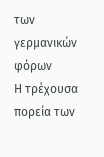των γερμανικών φόρων
Η τρέχουσα πορεία των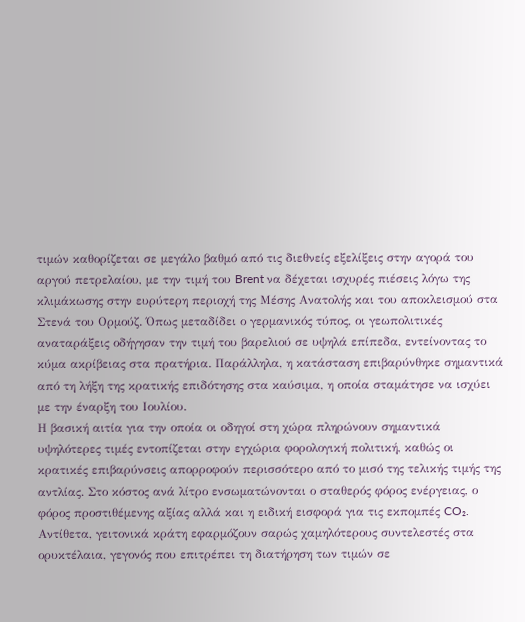τιμών καθορίζεται σε μεγάλο βαθμό από τις διεθνείς εξελίξεις στην αγορά του αργού πετρελαίου, με την τιμή του Brent να δέχεται ισχυρές πιέσεις λόγω της κλιμάκωσης στην ευρύτερη περιοχή της Μέσης Ανατολής και του αποκλεισμού στα Στενά του Ορμούζ. Όπως μεταδίδει ο γερμανικός τύπος, οι γεωπολιτικές αναταράξεις οδήγησαν την τιμή του βαρελιού σε υψηλά επίπεδα, εντείνοντας το κύμα ακρίβειας στα πρατήρια. Παράλληλα, η κατάσταση επιβαρύνθηκε σημαντικά από τη λήξη της κρατικής επιδότησης στα καύσιμα, η οποία σταμάτησε να ισχύει με την έναρξη του Ιουλίου.
Η βασική αιτία για την οποία οι οδηγοί στη χώρα πληρώνουν σημαντικά υψηλότερες τιμές εντοπίζεται στην εγχώρια φορολογική πολιτική, καθώς οι κρατικές επιβαρύνσεις απορροφούν περισσότερο από το μισό της τελικής τιμής της αντλίας. Στο κόστος ανά λίτρο ενσωματώνονται ο σταθερός φόρος ενέργειας, ο φόρος προστιθέμενης αξίας αλλά και η ειδική εισφορά για τις εκπομπές CO₂. Αντίθετα, γειτονικά κράτη εφαρμόζουν σαρώς χαμηλότερους συντελεστές στα ορυκτέλαια, γεγονός που επιτρέπει τη διατήρηση των τιμών σε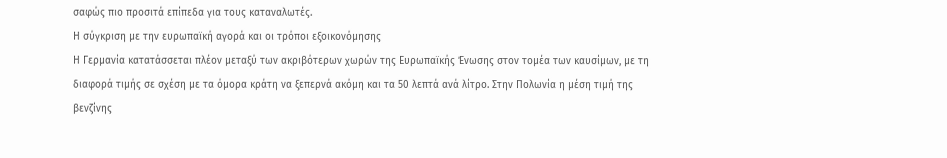σαφώς πιο προσιτά επίπεδα για τους καταναλωτές.
Η σύγκριση με την ευρωπαϊκή αγορά και οι τρόποι εξοικονόμησης
Η Γερμανία κατατάσσεται πλέον μεταξύ των ακριβότερων χωρών της Ευρωπαϊκής Ένωσης στον τομέα των καυσίμων, με τη διαφορά τιμής σε σχέση με τα όμορα κράτη να ξεπερνά ακόμη και τα 50 λεπτά ανά λίτρο. Στην Πολωνία η μέση τιμή της βενζίνης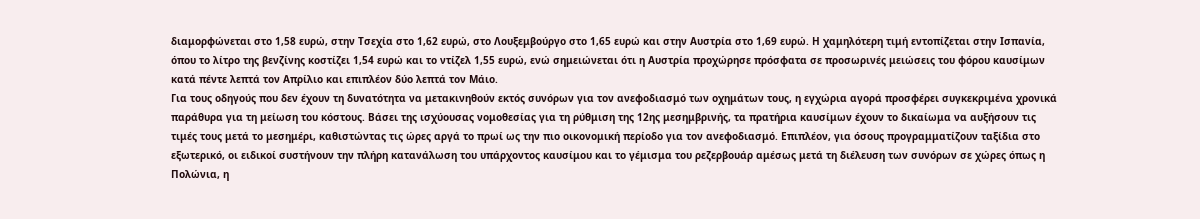διαμορφώνεται στο 1,58 ευρώ, στην Τσεχία στο 1,62 ευρώ, στο Λουξεμβούργο στο 1,65 ευρώ και στην Αυστρία στο 1,69 ευρώ. Η χαμηλότερη τιμή εντοπίζεται στην Ισπανία, όπου το λίτρο της βενζίνης κοστίζει 1,54 ευρώ και το ντίζελ 1,55 ευρώ, ενώ σημειώνεται ότι η Αυστρία προχώρησε πρόσφατα σε προσωρινές μειώσεις του φόρου καυσίμων κατά πέντε λεπτά τον Απρίλιο και επιπλέον δύο λεπτά τον Μάιο.
Για τους οδηγούς που δεν έχουν τη δυνατότητα να μετακινηθούν εκτός συνόρων για τον ανεφοδιασμό των οχημάτων τους, η εγχώρια αγορά προσφέρει συγκεκριμένα χρονικά παράθυρα για τη μείωση του κόστους. Βάσει της ισχύουσας νομοθεσίας για τη ρύθμιση της 12ης μεσημβρινής, τα πρατήρια καυσίμων έχουν το δικαίωμα να αυξήσουν τις τιμές τους μετά το μεσημέρι, καθιστώντας τις ώρες αργά το πρωί ως την πιο οικονομική περίοδο για τον ανεφοδιασμό. Επιπλέον, για όσους προγραμματίζουν ταξίδια στο εξωτερικό, οι ειδικοί συστήνουν την πλήρη κατανάλωση του υπάρχοντος καυσίμου και το γέμισμα του ρεζερβουάρ αμέσως μετά τη διέλευση των συνόρων σε χώρες όπως η Πολώνια, η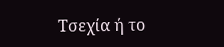Τσεχία ή το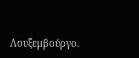Λουξεμβούργο.